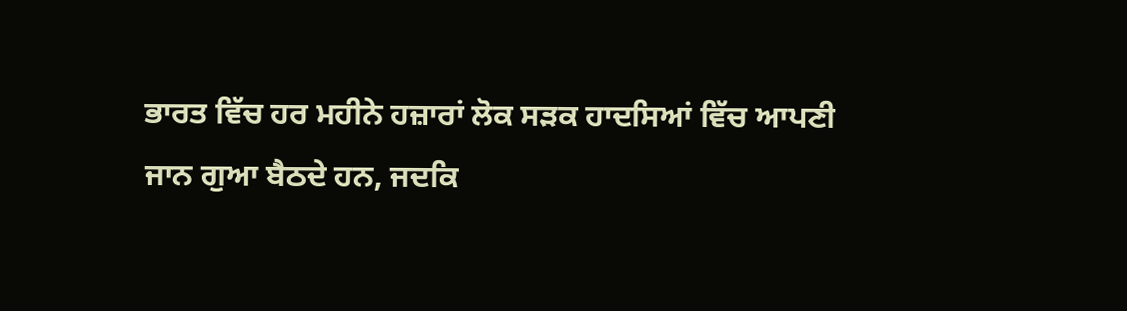ਭਾਰਤ ਵਿੱਚ ਹਰ ਮਹੀਨੇ ਹਜ਼ਾਰਾਂ ਲੋਕ ਸੜਕ ਹਾਦਸਿਆਂ ਵਿੱਚ ਆਪਣੀ ਜਾਨ ਗੁਆ ਬੈਠਦੇ ਹਨ, ਜਦਕਿ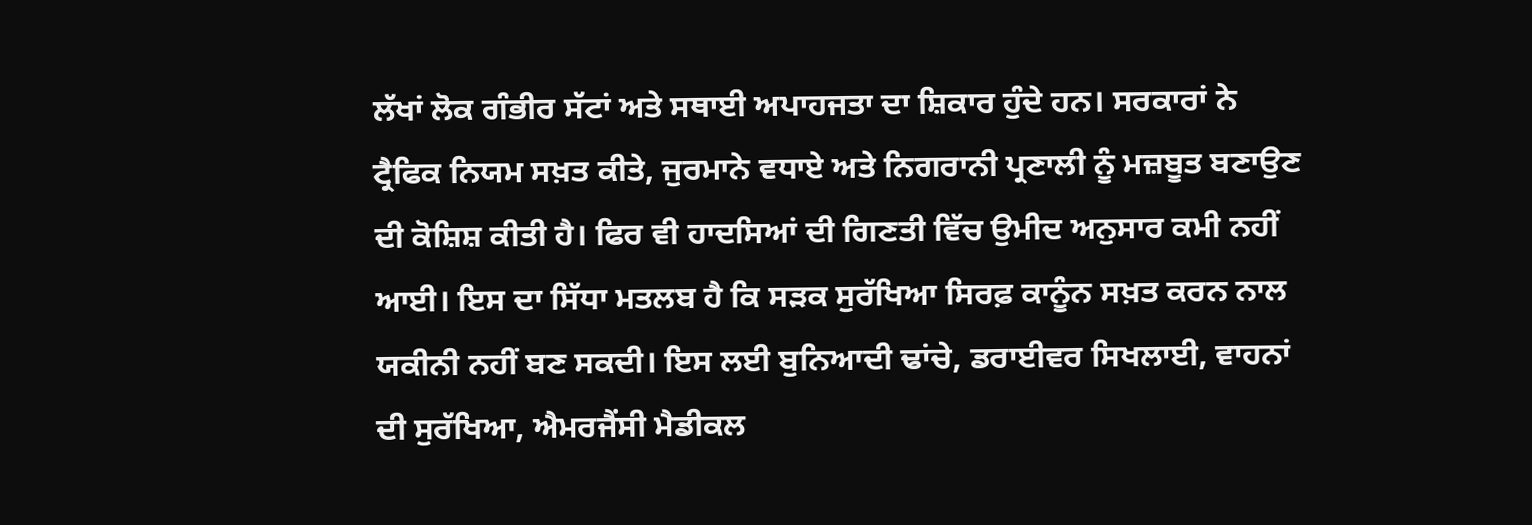ਲੱਖਾਂ ਲੋਕ ਗੰਭੀਰ ਸੱਟਾਂ ਅਤੇ ਸਥਾਈ ਅਪਾਹਜਤਾ ਦਾ ਸ਼ਿਕਾਰ ਹੁੰਦੇ ਹਨ। ਸਰਕਾਰਾਂ ਨੇ ਟ੍ਰੈਫਿਕ ਨਿਯਮ ਸਖ਼ਤ ਕੀਤੇ, ਜੁਰਮਾਨੇ ਵਧਾਏ ਅਤੇ ਨਿਗਰਾਨੀ ਪ੍ਰਣਾਲੀ ਨੂੰ ਮਜ਼ਬੂਤ ਬਣਾਉਣ ਦੀ ਕੋਸ਼ਿਸ਼ ਕੀਤੀ ਹੈ। ਫਿਰ ਵੀ ਹਾਦਸਿਆਂ ਦੀ ਗਿਣਤੀ ਵਿੱਚ ਉਮੀਦ ਅਨੁਸਾਰ ਕਮੀ ਨਹੀਂ ਆਈ। ਇਸ ਦਾ ਸਿੱਧਾ ਮਤਲਬ ਹੈ ਕਿ ਸੜਕ ਸੁਰੱਖਿਆ ਸਿਰਫ਼ ਕਾਨੂੰਨ ਸਖ਼ਤ ਕਰਨ ਨਾਲ ਯਕੀਨੀ ਨਹੀਂ ਬਣ ਸਕਦੀ। ਇਸ ਲਈ ਬੁਨਿਆਦੀ ਢਾਂਚੇ, ਡਰਾਈਵਰ ਸਿਖਲਾਈ, ਵਾਹਨਾਂ ਦੀ ਸੁਰੱਖਿਆ, ਐਮਰਜੈਂਸੀ ਮੈਡੀਕਲ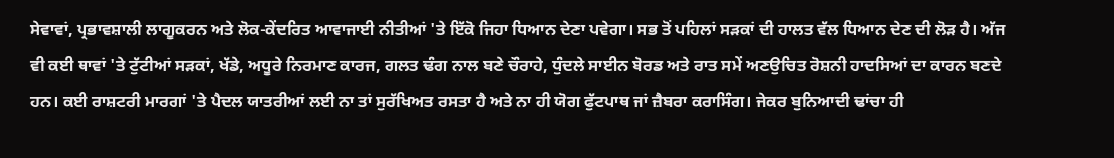ਸੇਵਾਵਾਂ, ਪ੍ਰਭਾਵਸ਼ਾਲੀ ਲਾਗੂਕਰਨ ਅਤੇ ਲੋਕ-ਕੇਂਦਰਿਤ ਆਵਾਜਾਈ ਨੀਤੀਆਂ 'ਤੇ ਇੱਕੋ ਜਿਹਾ ਧਿਆਨ ਦੇਣਾ ਪਵੇਗਾ। ਸਭ ਤੋਂ ਪਹਿਲਾਂ ਸੜਕਾਂ ਦੀ ਹਾਲਤ ਵੱਲ ਧਿਆਨ ਦੇਣ ਦੀ ਲੋੜ ਹੈ। ਅੱਜ ਵੀ ਕਈ ਥਾਵਾਂ 'ਤੇ ਟੁੱਟੀਆਂ ਸੜਕਾਂ, ਖੱਡੇ, ਅਧੂਰੇ ਨਿਰਮਾਣ ਕਾਰਜ, ਗਲਤ ਢੰਗ ਨਾਲ ਬਣੇ ਚੌਰਾਹੇ, ਧੁੰਦਲੇ ਸਾਈਨ ਬੋਰਡ ਅਤੇ ਰਾਤ ਸਮੇਂ ਅਣਉਚਿਤ ਰੋਸ਼ਨੀ ਹਾਦਸਿਆਂ ਦਾ ਕਾਰਨ ਬਣਦੇ ਹਨ। ਕਈ ਰਾਸ਼ਟਰੀ ਮਾਰਗਾਂ 'ਤੇ ਪੈਦਲ ਯਾਤਰੀਆਂ ਲਈ ਨਾ ਤਾਂ ਸੁਰੱਖਿਅਤ ਰਸਤਾ ਹੈ ਅਤੇ ਨਾ ਹੀ ਯੋਗ ਫੁੱਟਪਾਥ ਜਾਂ ਜ਼ੈਬਰਾ ਕਰਾਸਿੰਗ। ਜੇਕਰ ਬੁਨਿਆਦੀ ਢਾਂਚਾ ਹੀ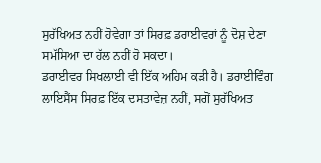ਸੁਰੱਖਿਅਤ ਨਹੀਂ ਹੋਵੇਗਾ ਤਾਂ ਸਿਰਫ਼ ਡਰਾਈਵਰਾਂ ਨੂੰ ਦੋਸ਼ ਦੇਣਾ ਸਮੱਸਿਆ ਦਾ ਹੱਲ ਨਹੀਂ ਹੋ ਸਕਦਾ।
ਡਰਾਈਵਰ ਸਿਖਲਾਈ ਵੀ ਇੱਕ ਅਹਿਮ ਕੜੀ ਹੈ। ਡਰਾਈਵਿੰਗ ਲਾਇਸੈਂਸ ਸਿਰਫ਼ ਇੱਕ ਦਸਤਾਵੇਜ਼ ਨਹੀਂ, ਸਗੋਂ ਸੁਰੱਖਿਅਤ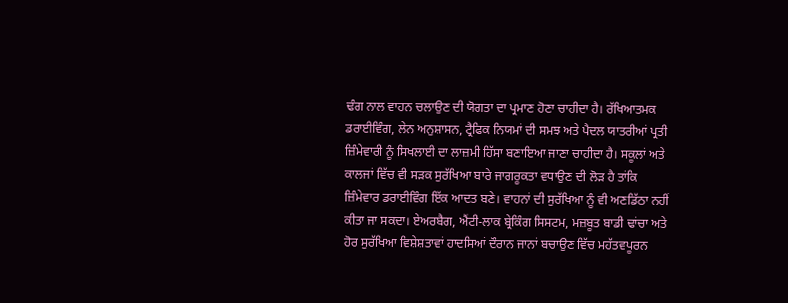ਢੰਗ ਨਾਲ ਵਾਹਨ ਚਲਾਉਣ ਦੀ ਯੋਗਤਾ ਦਾ ਪ੍ਰਮਾਣ ਹੋਣਾ ਚਾਹੀਦਾ ਹੈ। ਰੱਖਿਆਤਮਕ ਡਰਾਈਵਿੰਗ, ਲੇਨ ਅਨੁਸ਼ਾਸਨ, ਟ੍ਰੈਫਿਕ ਨਿਯਮਾਂ ਦੀ ਸਮਝ ਅਤੇ ਪੈਦਲ ਯਾਤਰੀਆਂ ਪ੍ਰਤੀ ਜ਼ਿੰਮੇਵਾਰੀ ਨੂੰ ਸਿਖਲਾਈ ਦਾ ਲਾਜ਼ਮੀ ਹਿੱਸਾ ਬਣਾਇਆ ਜਾਣਾ ਚਾਹੀਦਾ ਹੈ। ਸਕੂਲਾਂ ਅਤੇ ਕਾਲਜਾਂ ਵਿੱਚ ਵੀ ਸੜਕ ਸੁਰੱਖਿਆ ਬਾਰੇ ਜਾਗਰੂਕਤਾ ਵਧਾਉਣ ਦੀ ਲੋੜ ਹੈ ਤਾਂਕਿ ਜ਼ਿੰਮੇਵਾਰ ਡਰਾਈਵਿੰਗ ਇੱਕ ਆਦਤ ਬਣੇ। ਵਾਹਨਾਂ ਦੀ ਸੁਰੱਖਿਆ ਨੂੰ ਵੀ ਅਣਡਿੱਠਾ ਨਹੀਂ ਕੀਤਾ ਜਾ ਸਕਦਾ। ਏਅਰਬੈਗ, ਐਂਟੀ-ਲਾਕ ਬ੍ਰੇਕਿੰਗ ਸਿਸਟਮ, ਮਜ਼ਬੂਤ ਬਾਡੀ ਢਾਂਚਾ ਅਤੇ ਹੋਰ ਸੁਰੱਖਿਆ ਵਿਸ਼ੇਸ਼ਤਾਵਾਂ ਹਾਦਸਿਆਂ ਦੌਰਾਨ ਜਾਨਾਂ ਬਚਾਉਣ ਵਿੱਚ ਮਹੱਤਵਪੂਰਨ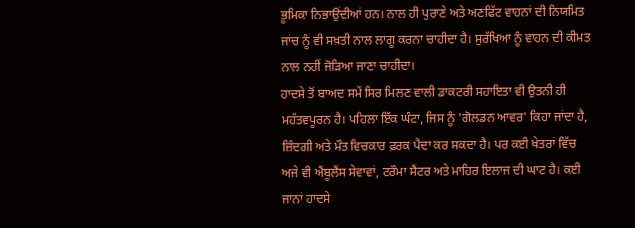ਭੂਮਿਕਾ ਨਿਭਾਉਂਦੀਆਂ ਹਨ। ਨਾਲ ਹੀ ਪੁਰਾਣੇ ਅਤੇ ਅਣਫਿੱਟ ਵਾਹਨਾਂ ਦੀ ਨਿਯਮਿਤ ਜਾਂਚ ਨੂੰ ਵੀ ਸਖ਼ਤੀ ਨਾਲ ਲਾਗੂ ਕਰਨਾ ਚਾਹੀਦਾ ਹੈ। ਸੁਰੱਖਿਆ ਨੂੰ ਵਾਹਨ ਦੀ ਕੀਮਤ ਨਾਲ ਨਹੀਂ ਜੋੜਿਆ ਜਾਣਾ ਚਾਹੀਦਾ।
ਹਾਦਸੇ ਤੋਂ ਬਾਅਦ ਸਮੇਂ ਸਿਰ ਮਿਲਣ ਵਾਲੀ ਡਾਕਟਰੀ ਸਹਾਇਤਾ ਵੀ ਉਤਨੀ ਹੀ ਮਹੱਤਵਪੂਰਨ ਹੈ। ਪਹਿਲਾ ਇੱਕ ਘੰਟਾ, ਜਿਸ ਨੂੰ 'ਗੋਲਡਨ ਆਵਰ' ਕਿਹਾ ਜਾਂਦਾ ਹੈ, ਜ਼ਿੰਦਗੀ ਅਤੇ ਮੌਤ ਵਿਚਕਾਰ ਫ਼ਰਕ ਪੈਦਾ ਕਰ ਸਕਦਾ ਹੈ। ਪਰ ਕਈ ਖੇਤਰਾਂ ਵਿੱਚ ਅਜੇ ਵੀ ਐਂਬੂਲੈਂਸ ਸੇਵਾਵਾਂ, ਟਰੌਮਾ ਸੈਂਟਰ ਅਤੇ ਮਾਹਿਰ ਇਲਾਜ ਦੀ ਘਾਟ ਹੈ। ਕਈ ਜਾਨਾਂ ਹਾਦਸੇ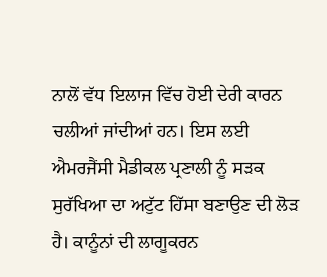ਨਾਲੋਂ ਵੱਧ ਇਲਾਜ ਵਿੱਚ ਹੋਈ ਦੇਰੀ ਕਾਰਨ ਚਲੀਆਂ ਜਾਂਦੀਆਂ ਹਨ। ਇਸ ਲਈ ਐਮਰਜੈਂਸੀ ਮੈਡੀਕਲ ਪ੍ਰਣਾਲੀ ਨੂੰ ਸੜਕ ਸੁਰੱਖਿਆ ਦਾ ਅਟੁੱਟ ਹਿੱਸਾ ਬਣਾਉਣ ਦੀ ਲੋੜ ਹੈ। ਕਾਨੂੰਨਾਂ ਦੀ ਲਾਗੂਕਰਨ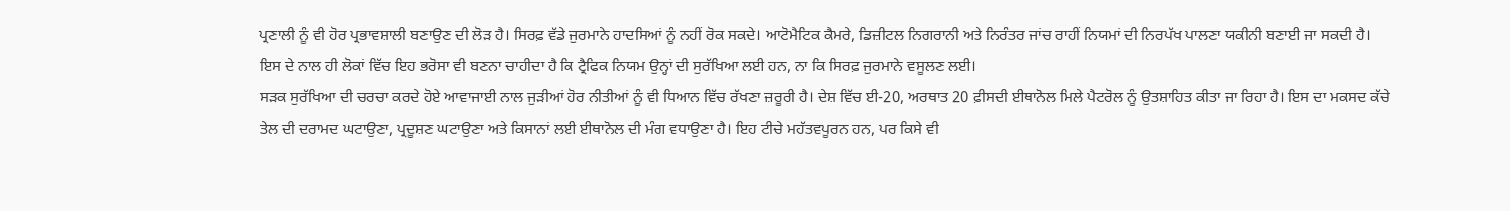ਪ੍ਰਣਾਲੀ ਨੂੰ ਵੀ ਹੋਰ ਪ੍ਰਭਾਵਸ਼ਾਲੀ ਬਣਾਉਣ ਦੀ ਲੋੜ ਹੈ। ਸਿਰਫ਼ ਵੱਡੇ ਜੁਰਮਾਨੇ ਹਾਦਸਿਆਂ ਨੂੰ ਨਹੀਂ ਰੋਕ ਸਕਦੇ। ਆਟੋਮੈਟਿਕ ਕੈਮਰੇ, ਡਿਜ਼ੀਟਲ ਨਿਗਰਾਨੀ ਅਤੇ ਨਿਰੰਤਰ ਜਾਂਚ ਰਾਹੀਂ ਨਿਯਮਾਂ ਦੀ ਨਿਰਪੱਖ ਪਾਲਣਾ ਯਕੀਨੀ ਬਣਾਈ ਜਾ ਸਕਦੀ ਹੈ। ਇਸ ਦੇ ਨਾਲ ਹੀ ਲੋਕਾਂ ਵਿੱਚ ਇਹ ਭਰੋਸਾ ਵੀ ਬਣਨਾ ਚਾਹੀਦਾ ਹੈ ਕਿ ਟ੍ਰੈਫਿਕ ਨਿਯਮ ਉਨ੍ਹਾਂ ਦੀ ਸੁਰੱਖਿਆ ਲਈ ਹਨ, ਨਾ ਕਿ ਸਿਰਫ਼ ਜੁਰਮਾਨੇ ਵਸੂਲਣ ਲਈ।
ਸੜਕ ਸੁਰੱਖਿਆ ਦੀ ਚਰਚਾ ਕਰਦੇ ਹੋਏ ਆਵਾਜਾਈ ਨਾਲ ਜੁੜੀਆਂ ਹੋਰ ਨੀਤੀਆਂ ਨੂੰ ਵੀ ਧਿਆਨ ਵਿੱਚ ਰੱਖਣਾ ਜ਼ਰੂਰੀ ਹੈ। ਦੇਸ਼ ਵਿੱਚ ਈ-20, ਅਰਥਾਤ 20 ਫ਼ੀਸਦੀ ਈਥਾਨੋਲ ਮਿਲੇ ਪੈਟਰੋਲ ਨੂੰ ਉਤਸ਼ਾਹਿਤ ਕੀਤਾ ਜਾ ਰਿਹਾ ਹੈ। ਇਸ ਦਾ ਮਕਸਦ ਕੱਚੇ ਤੇਲ ਦੀ ਦਰਾਮਦ ਘਟਾਉਣਾ, ਪ੍ਰਦੂਸ਼ਣ ਘਟਾਉਣਾ ਅਤੇ ਕਿਸਾਨਾਂ ਲਈ ਈਥਾਨੋਲ ਦੀ ਮੰਗ ਵਧਾਉਣਾ ਹੈ। ਇਹ ਟੀਚੇ ਮਹੱਤਵਪੂਰਨ ਹਨ, ਪਰ ਕਿਸੇ ਵੀ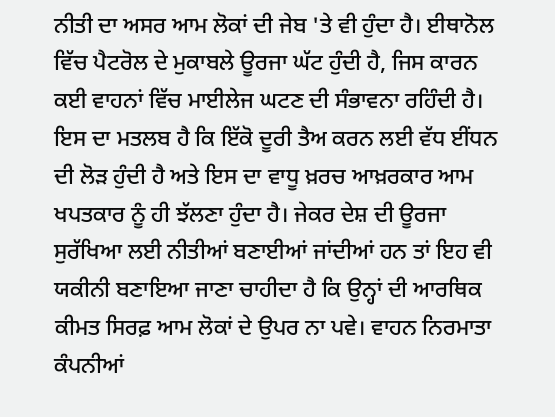ਨੀਤੀ ਦਾ ਅਸਰ ਆਮ ਲੋਕਾਂ ਦੀ ਜੇਬ 'ਤੇ ਵੀ ਹੁੰਦਾ ਹੈ। ਈਥਾਨੋਲ ਵਿੱਚ ਪੈਟਰੋਲ ਦੇ ਮੁਕਾਬਲੇ ਊਰਜਾ ਘੱਟ ਹੁੰਦੀ ਹੈ, ਜਿਸ ਕਾਰਨ ਕਈ ਵਾਹਨਾਂ ਵਿੱਚ ਮਾਈਲੇਜ ਘਟਣ ਦੀ ਸੰਭਾਵਨਾ ਰਹਿੰਦੀ ਹੈ। ਇਸ ਦਾ ਮਤਲਬ ਹੈ ਕਿ ਇੱਕੋ ਦੂਰੀ ਤੈਅ ਕਰਨ ਲਈ ਵੱਧ ਈਂਧਨ ਦੀ ਲੋੜ ਹੁੰਦੀ ਹੈ ਅਤੇ ਇਸ ਦਾ ਵਾਧੂ ਖ਼ਰਚ ਆਖ਼ਰਕਾਰ ਆਮ ਖਪਤਕਾਰ ਨੂੰ ਹੀ ਝੱਲਣਾ ਹੁੰਦਾ ਹੈ। ਜੇਕਰ ਦੇਸ਼ ਦੀ ਊਰਜਾ ਸੁਰੱਖਿਆ ਲਈ ਨੀਤੀਆਂ ਬਣਾਈਆਂ ਜਾਂਦੀਆਂ ਹਨ ਤਾਂ ਇਹ ਵੀ ਯਕੀਨੀ ਬਣਾਇਆ ਜਾਣਾ ਚਾਹੀਦਾ ਹੈ ਕਿ ਉਨ੍ਹਾਂ ਦੀ ਆਰਥਿਕ ਕੀਮਤ ਸਿਰਫ਼ ਆਮ ਲੋਕਾਂ ਦੇ ਉਪਰ ਨਾ ਪਵੇ। ਵਾਹਨ ਨਿਰਮਾਤਾ ਕੰਪਨੀਆਂ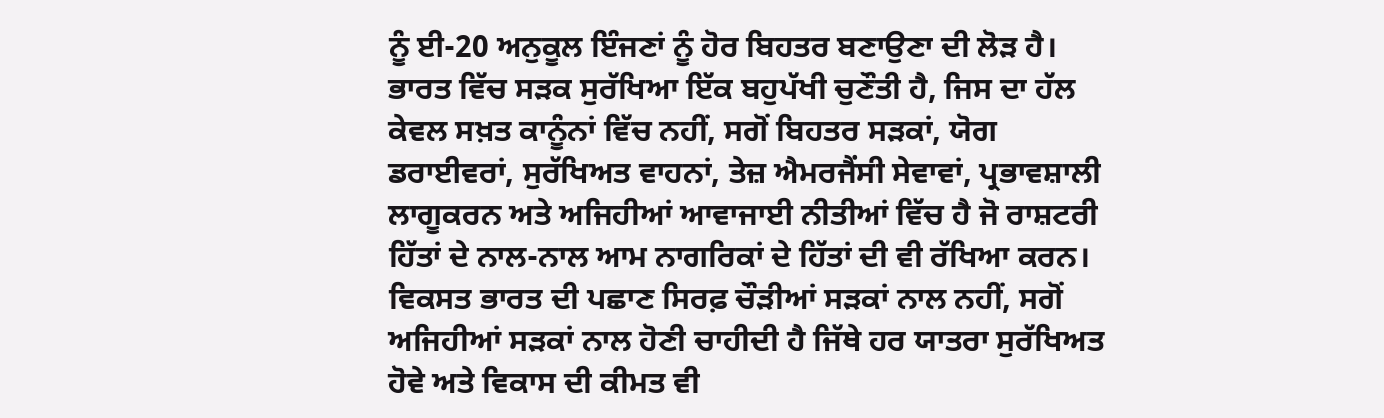ਨੂੰ ਈ-20 ਅਨੁਕੂਲ ਇੰਜਣਾਂ ਨੂੰ ਹੋਰ ਬਿਹਤਰ ਬਣਾਉਣਾ ਦੀ ਲੋੜ ਹੈ।
ਭਾਰਤ ਵਿੱਚ ਸੜਕ ਸੁਰੱਖਿਆ ਇੱਕ ਬਹੁਪੱਖੀ ਚੁਣੌਤੀ ਹੈ, ਜਿਸ ਦਾ ਹੱਲ ਕੇਵਲ ਸਖ਼ਤ ਕਾਨੂੰਨਾਂ ਵਿੱਚ ਨਹੀਂ, ਸਗੋਂ ਬਿਹਤਰ ਸੜਕਾਂ, ਯੋਗ ਡਰਾਈਵਰਾਂ, ਸੁਰੱਖਿਅਤ ਵਾਹਨਾਂ, ਤੇਜ਼ ਐਮਰਜੈਂਸੀ ਸੇਵਾਵਾਂ, ਪ੍ਰਭਾਵਸ਼ਾਲੀ ਲਾਗੂਕਰਨ ਅਤੇ ਅਜਿਹੀਆਂ ਆਵਾਜਾਈ ਨੀਤੀਆਂ ਵਿੱਚ ਹੈ ਜੋ ਰਾਸ਼ਟਰੀ ਹਿੱਤਾਂ ਦੇ ਨਾਲ-ਨਾਲ ਆਮ ਨਾਗਰਿਕਾਂ ਦੇ ਹਿੱਤਾਂ ਦੀ ਵੀ ਰੱਖਿਆ ਕਰਨ। ਵਿਕਸਤ ਭਾਰਤ ਦੀ ਪਛਾਣ ਸਿਰਫ਼ ਚੌੜੀਆਂ ਸੜਕਾਂ ਨਾਲ ਨਹੀਂ, ਸਗੋਂ ਅਜਿਹੀਆਂ ਸੜਕਾਂ ਨਾਲ ਹੋਣੀ ਚਾਹੀਦੀ ਹੈ ਜਿੱਥੇ ਹਰ ਯਾਤਰਾ ਸੁਰੱਖਿਅਤ ਹੋਵੇ ਅਤੇ ਵਿਕਾਸ ਦੀ ਕੀਮਤ ਵੀ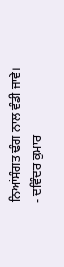ਨਿਆਂਸੰਗਤ ਢੰਗ ਨਾਲ ਵੰਡੀ ਜਾਵੇ।
- ਦਵਿੰਦਰ ਕੁਮਾਰ